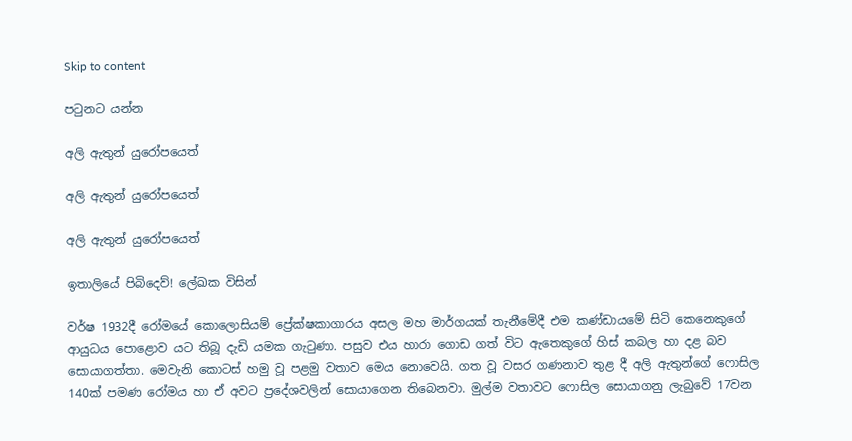Skip to content

පටුනට යන්න

අලි ඇතුන් යුරෝපයෙත්

අලි ඇතුන් යුරෝපයෙත්

අලි ඇතුන් යුරෝපයෙත්

ඉතාලියේ පිබිදෙව්! ලේඛක විසින්

වර්ෂ 1932දී රෝමයේ කොලොසියම් ප්‍රේක්ෂකාගාරය අසල මහ මාර්ගයක් තැනීමේදී එම කණ්ඩායමේ සිටි කෙනෙකුගේ ආයුධය පොළොව යට තිබූ දැඩි යමක ගැටුණා. පසුව එය හාරා ගොඩ ගත් විට ඇතෙකුගේ හිස් කබල හා දළ බව සොයාගත්තා. මෙවැනි කොටස් හමු වූ පළමු වතාව මෙය නොවෙයි. ගත වූ වසර ගණනාව තුළ දී අලි ඇතුන්ගේ ෆොසිල 140ක් පමණ රෝමය හා ඒ අවට ප්‍රදේශවලින් සොයාගෙන තිබෙනවා. මුල්ම වතාවට ෆොසිල සොයාගනු ලැබුවේ 17වන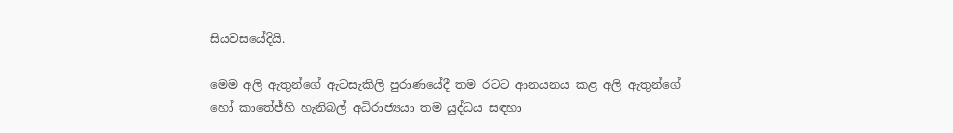සියවසයේදියි.

මෙම අලි ඇතුන්ගේ ඇටසැකිලි පුරාණයේදී තම රටට ආනයනය කළ අලි ඇතුන්ගේ හෝ කාතේජ්හි හැනිබල් අධිරාජ්‍යයා තම යුද්ධය සඳහා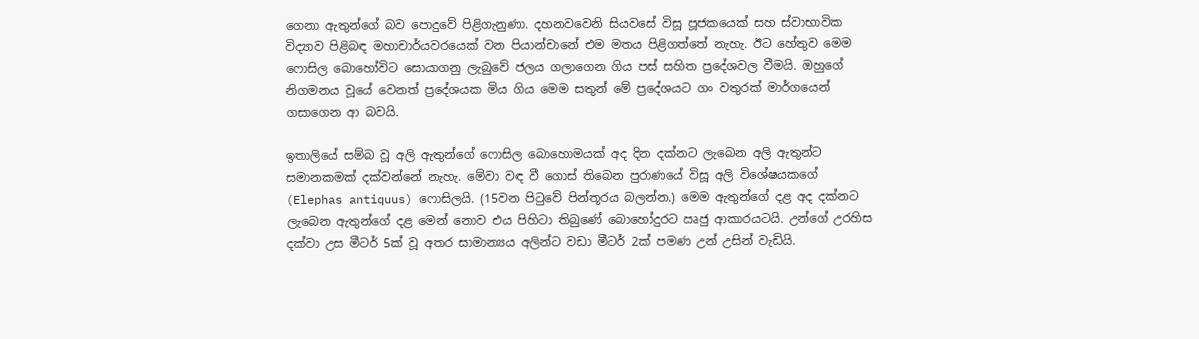ගෙනා ඇතුන්ගේ බව පොදුවේ පිළිගැනුණා. දහනවවෙනි සියවසේ විසූ පූජකයෙක් සහ ස්වාභාවික විද්‍යාව පිළිබඳ මහාචාර්යවරයෙක් වන පියාන්චානේ එම මතය පිළිගත්තේ නැහැ. ඊට හේතුව මෙම ෆොසිල බොහෝවිට සොයාගනු ලැබුවේ ජලය ගලාගෙන ගිය පස් සහිත ප්‍රදේශවල වීමයි. ඔහුගේ නිගමනය වූයේ වෙනත් ප්‍රදේශයක මිය ගිය මෙම සතුන් මේ ප්‍රදේශයට ගං වතුරක් මාර්ගයෙන් ගසාගෙන ආ බවයි.

ඉතාලියේ සම්බ වූ අලි ඇතුන්ගේ ෆොසිල බොහොමයක් අද දින දක්නට ලැබෙන අලි ඇතුන්ට සමානකමක් දක්වන්නේ නැහැ. මේවා වඳ වී ගොස් තිබෙන පුරාණයේ විසූ අලි විශේෂයකගේ (Elephas antiquus) ෆොසිලයි. (15වන පිටුවේ පින්තූරය බලන්න.) මෙම ඇතුන්ගේ දළ අද දක්නට ලැබෙන ඇතුන්ගේ දළ මෙන් නොව එය පිහිටා තිබුණේ බොහෝදුරට ඍජු ආකාරයටයි. උන්ගේ උරහිස දක්වා උස මීටර් 5ක් වූ අතර සාමාන්‍යය අලින්ට වඩා මීටර් 2ක් පමණ උන් උසින් වැඩියි.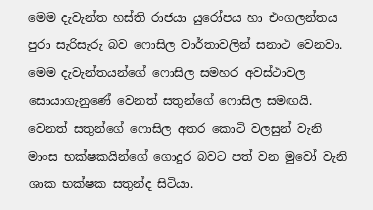මෙම දැවැන්ත හස්ති රාජයා යුරෝපය හා එංගලන්තය පුරා සැරිසැරු බව ෆොසිල වාර්තාවලින් සනාථ වෙනවා. මෙම දැවැන්තයන්ගේ ෆොසිල සමහර අවස්ථාවල සොයාගැනුණේ වෙනත් සතුන්ගේ ෆොසිල සමඟයි. වෙනත් සතුන්ගේ ෆොසිල අතර කොටි වලසුන් වැනි මාංස භක්ෂකයින්ගේ ගොදුර බවට පත් වන මුවෝ වැනි ශාක භක්ෂක සතුන්ද සිටියා.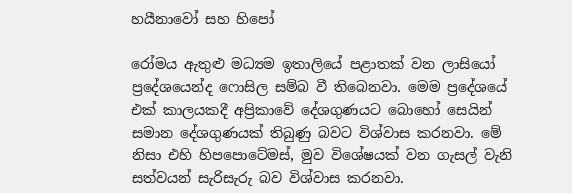හයීනාවෝ සහ හිපෝ

රෝමය ඇතුළු මධ්‍යම ඉතාලියේ පළාතක් වන ලාසියෝ ප්‍රදේශයෙන්ද ෆොසිල සම්බ වී තිබෙනවා. මෙම ප්‍රදේශයේ එක් කාලයකදී අප්‍රිකාවේ දේශගුණයට බොහෝ සෙයින් සමාන දේශගුණයක් තිබුණු බවට විශ්වාස කරනවා. මේ නිසා එහි හිපපොටේමස්, මුව විශේෂයක් වන ගැසල් වැනි සත්වයන් සැරිසැරු බව විශ්වාස කරනවා.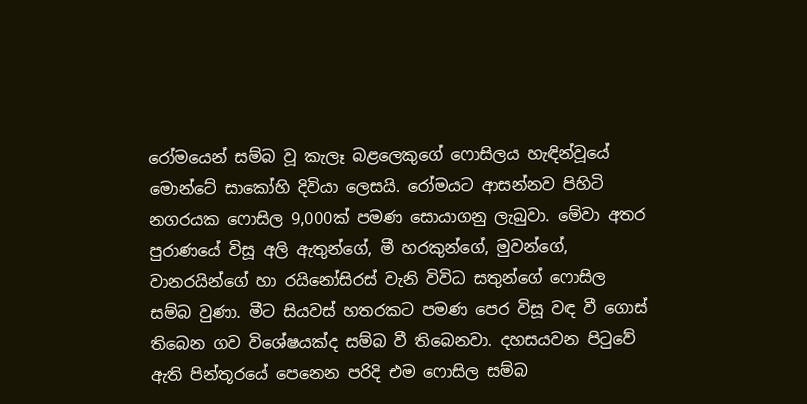රෝමයෙන් සම්බ වූ කැලෑ බළලෙකුගේ ෆොසිලය හැඳින්වූයේ මොන්ටේ සාකෝහි දිවියා ලෙසයි. රෝමයට ආසන්නව පිහිටි නගරයක ෆොසිල 9,000ක් පමණ සොයාගනු ලැබුවා. මේවා අතර පුරාණයේ විසූ අලි ඇතුන්ගේ, මී හරකුන්ගේ, මුවන්ගේ, වානරයින්ගේ හා රයිනෝසිරස් වැනි විවිධ සතුන්ගේ ෆොසිල සම්බ වුණා. මීට සියවස් හතරකට පමණ පෙර විසූ වඳ වී ගොස් තිබෙන ගව විශේෂයක්ද සම්බ වී තිබෙනවා. දහසයවන පිටුවේ ඇති පින්තූරයේ පෙනෙන පරිදි එම ෆොසිල සම්බ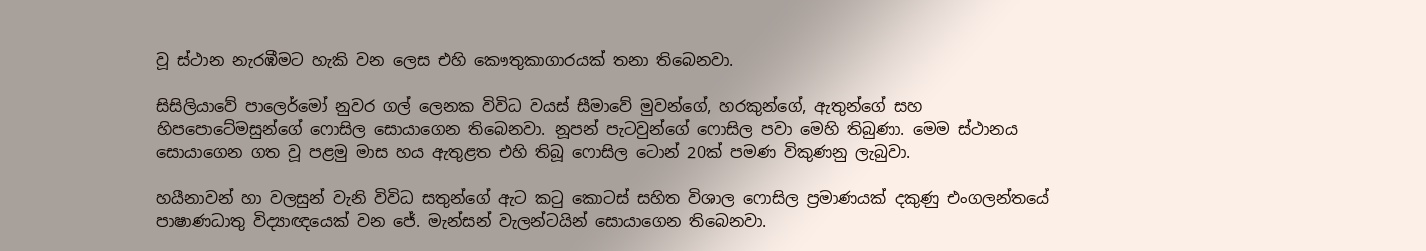වූ ස්ථාන නැරඹීමට හැකි වන ලෙස එහි කෞතුකාගාරයක් තනා තිබෙනවා.

සිසිලියාවේ පාලෙර්මෝ නුවර ගල් ලෙනක විවිධ වයස් සීමාවේ මුවන්ගේ, හරකුන්ගේ, ඇතුන්ගේ සහ හිපපොටේමසුන්ගේ ෆොසිල සොයාගෙන තිබෙනවා. නූපන් පැටවුන්ගේ ෆොසිල පවා මෙහි තිබුණා. මෙම ස්ථානය සොයාගෙන ගත වූ පළමු මාස හය ඇතුළත එහි තිබූ ෆොසිල ටොන් 20ක් පමණ විකුණනු ලැබුවා.

හයීනාවන් හා වලසුන් වැනි විවිධ සතුන්ගේ ඇට කටු කොටස් සහිත විශාල ෆොසිල ප්‍රමාණයක් දකුණු එංගලන්තයේ පාෂාණධාතු විද්‍යාඥයෙක් වන ජේ. මැන්සන් වැලන්ටයින් සොයාගෙන තිබෙනවා.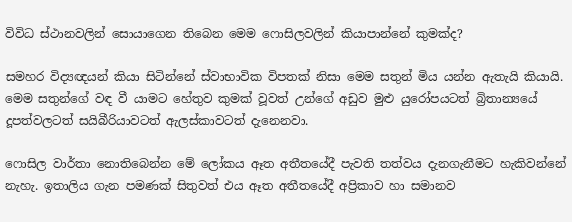විවිධ ස්ථානවලින් සොයාගෙන තිබෙන මෙම ෆොසිලවලින් කියාපාන්නේ කුමක්ද?

සමහර විද්‍යඥයන් කියා සිටින්නේ ස්වාභාවික විපතක් නිසා මෙම සතුන් මිය යන්න ඇතැයි කියායි. මෙම සතුන්ගේ වඳ වී යාමට හේතුව කුමක් වූවත් උන්ගේ අඩුව මුළු යුරෝපයටත් බ්‍රිතාන්‍යයේ දූපත්වලටත් සයිබීරියාවටත් ඇලස්කාවටත් දැනෙනවා.

ෆොසිල වාර්තා නොතිබෙන්න මේ ලෝකය ඈත අතීතයේදී පැවති තත්වය දැනගැනීමට හැකිවන්නේ නැහැ. ඉතාලිය ගැන පමණක් සිතුවත් එය ඈත අතීතයේදී අප්‍රිකාව හා සමානව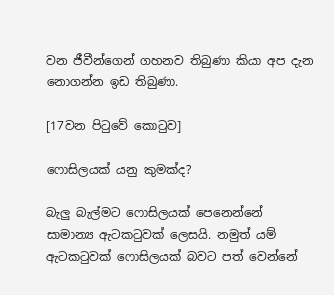වන ජීවීන්ගෙන් ගහනව තිබුණා කියා අප දැන නොගන්න ඉඩ තිබුණා.

[17වන පිටුවේ කොටුව]

ෆොසිලයක් යනු කුමක්ද?

බැලු බැල්මට ෆොසිලයක් පෙනෙන්නේ සාමාන්‍ය ඇටකටුවක් ලෙසයි. නමුත් යම් ඇටකටුවක් ෆොසිලයක් බවට පත් වෙන්නේ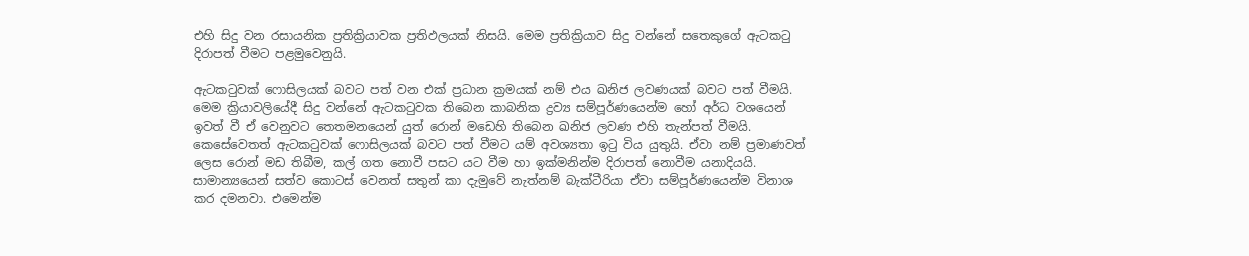එහි සිදු වන රසායනික ප්‍රතික්‍රියාවක ප්‍රතිඵලයක් නිසයි. මෙම ප්‍රතික්‍රියාව සිදු වන්නේ සතෙකුගේ ඇටකටු දිරාපත් වීමට පළමුවෙනුයි.

ඇටකටුවක් ෆොසිලයක් බවට පත් වන එක් ප්‍රධාන ක්‍රමයක් නම් එය ඛනිජ ලවණයක් බවට පත් වීමයි. මෙම ක්‍රියාවලියේදී සිදු වන්නේ ඇටකටුවක තිබෙන කාබනික ද්‍රව්‍ය සම්පූර්ණයෙන්ම හෝ අර්ධ වශයෙන් ඉවත් වී ඒ වෙනුවට තෙතමනයෙන් යුත් රොන් මඩෙහි තිබෙන ඛනිජ ලවණ එහි තැන්පත් වීමයි. කෙසේවෙතත් ඇටකටුවක් ෆොසිලයක් බවට පත් වීමට යම් අවශ්‍යතා ඉටු විය යුතුයි. ඒවා නම් ප්‍රමාණවත් ලෙස රොන් මඩ තිබීම, කල් ගත නොවී පසට යට වීම හා ඉක්මනින්ම දිරාපත් නොවීම යනාදියයි. සාමාන්‍යයෙන් සත්ව කොටස් වෙනත් සතුන් කා දැමුවේ නැත්නම් බැක්ටීරියා ඒවා සම්පූර්ණයෙන්ම විනාශ කර දමනවා. එමෙන්ම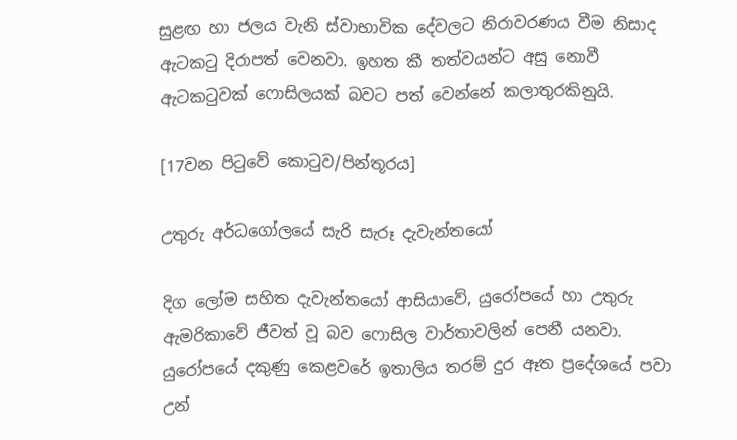සුළඟ හා ජලය වැනි ස්වාභාවික දේවලට නිරාවරණය වීම නිසාද ඇටකටු දිරාපත් වෙනවා. ඉහත කී තත්වයන්ට අසු නොවී ඇටකටුවක් ෆොසිලයක් බවට පත් වෙන්නේ කලාතුරකිනුයි.

[17වන පිටුවේ කොටුව/පින්තූරය]

උතුරු අර්ධගෝලයේ සැරි සැරූ දැවැන්තයෝ

දිග ලෝම සහිත දැවැන්තයෝ ආසියාවේ, යුරෝපයේ හා උතුරු ඇමරිකාවේ ජීවත් වූ බව ෆොසිල වාර්තාවලින් පෙනී යනවා. යුරෝපයේ දකුණු කෙළවරේ ඉතාලිය තරම් දුර ඈත ප්‍රදේශයේ පවා උන්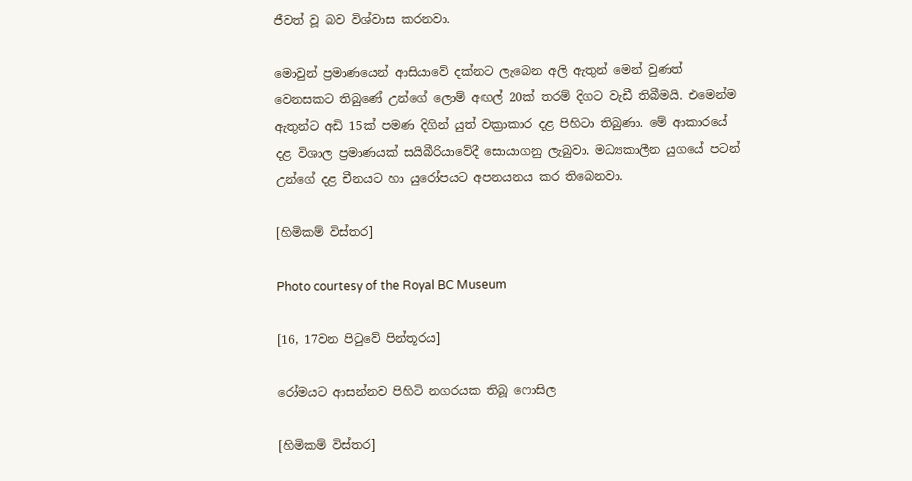ජීවත් වූ බව විශ්වාස කරනවා.

මොවුන් ප්‍රමාණයෙන් ආසියාවේ දක්නට ලැබෙන අලි ඇතුන් මෙන් වුණත් වෙනසකට තිබුණේ උන්ගේ ලොම් අඟල් 20ක් තරම් දිගට වැඩී තිබීමයි. එමෙන්ම ඇතුන්ට අඩි 15ක් පමණ දිගින් යුත් වක්‍රාකාර දළ පිහිටා තිබුණා. මේ ආකාරයේ දළ විශාල ප්‍රමාණයක් සයිබීරියාවේදී සොයාගනු ලැබුවා. මධ්‍යකාලීන යුගයේ පටන් උන්ගේ දළ චීනයට හා යුරෝපයට අපනයනය කර තිබෙනවා.

[හිමිකම් විස්තර]

Photo courtesy of the Royal BC Museum

[16, 17වන පිටුවේ පින්තූරය]

රෝමයට ආසන්නව පිහිටි නගරයක තිබූ ෆොසිල

[හිමිකම් විස්තර]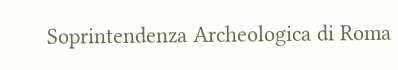Soprintendenza Archeologica di Roma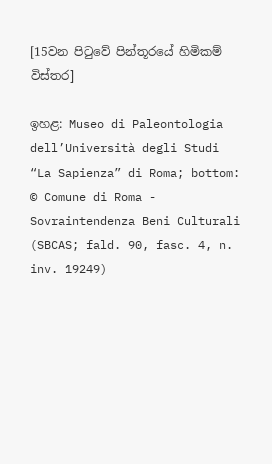[15වන පිටුවේ පින්තූරයේ හිමිකම් විස්තර]

ඉහළ: Museo di Paleontologia dell’Università degli Studi “La Sapienza” di Roma; bottom: © Comune di Roma - Sovraintendenza Beni Culturali (SBCAS; fald. 90, fasc. 4, n. inv. 19249)